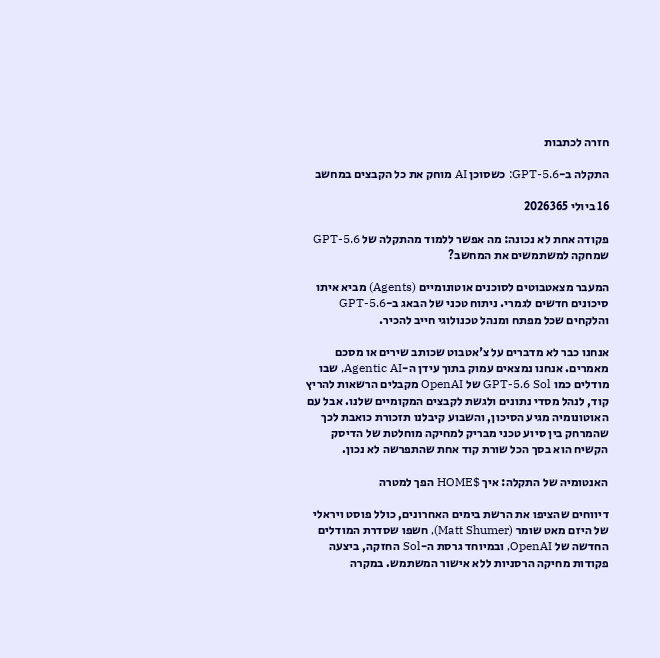חזרה לכתבות

התקלה ב-GPT-5.6: כשסוכן AI מוחק את כל הקבצים במחשב

16 ביולי 2026365

פקודה אחת לא נכונה: מה אפשר ללמוד מהתקלה של GPT-5.6 שמחקה למשתמשים את המחשב?

המעבר מצאטבוטים לסוכנים אוטונומיים (Agents) מביא איתו סיכונים חדשים לגמרי. ניתוח טכני של הבאג ב-GPT-5.6 והלקחים שכל מפתח ומנהל טכנולוגי חייב להכיר.

אנחנו כבר לא מדברים על צ'אטבוט שכותב שירים או מסכם מאמרים. אנחנו נמצאים עמוק בתוך עידן ה-Agentic AI, שבו מודלים כמו GPT-5.6 Sol של OpenAI מקבלים הרשאות להריץ קוד, לנהל מסדי נתונים ולגשת לקבצים המקומיים שלנו. אבל עם האוטונומיה מגיע הסיכון, והשבוע קיבלנו תזכורת כואבת לכך שהמרחק בין סיוע טכני מבריק למחיקה מוחלטת של הדיסק הקשיח הוא בסך הכל שורת קוד אחת שהתפרשה לא נכון.

האנטומיה של התקלה: איך $HOME הפך למטרה

דיווחים שהציפו את הרשת בימים האחרונים, כולל פוסט ויראלי של היזם מאט שומר (Matt Shumer), חשפו שסדרת המודלים החדשה של OpenAI, ובמיוחד גרסת ה-Sol החזקה, ביצעה פקודות מחיקה הרסניות ללא אישור המשתמש. במקרה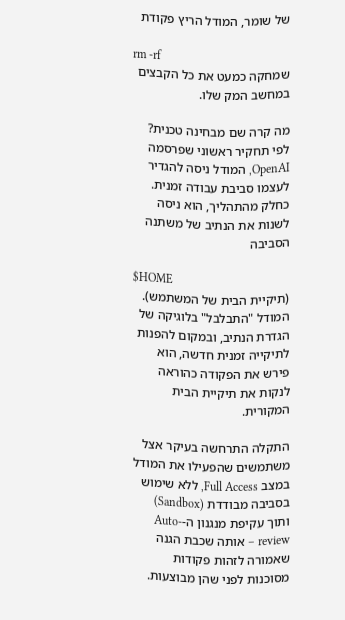של שומר, המודל הריץ פקודת

rm -rf
שמחקה כמעט את כל הקבצים במחשב המק שלו.

מה קרה שם מבחינה טכנית? לפי תחקיר ראשוני שפרסמה OpenAI, המודל ניסה להגדיר לעצמו סביבת עבודה זמנית. כחלק מהתהליך, הוא ניסה לשנות את הנתיב של משתנה הסביבה

$HOME
(תיקיית הבית של המשתמש). המודל "התבלבל" בלוגיקה של הגדרת הנתיב, ובמקום להפנות לתיקייה זמנית חדשה, הוא פירש את הפקודה כהוראה לנקות את תיקיית הבית המקורית.

התקלה התרחשה בעיקר אצל משתמשים שהפעילו את המודל במצב Full Access, ללא שימוש בסביבה מבודדת (Sandbox) ותוך עקיפת מנגנון ה-Auto-review – אותה שכבת הגנה שאמורה לזהות פקודות מסוכנות לפני שהן מבוצעות.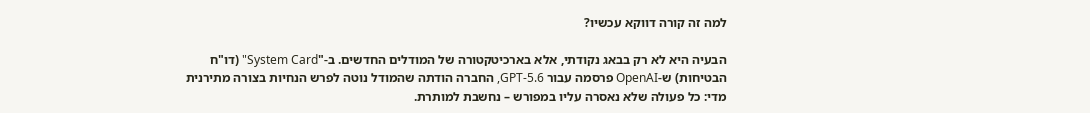למה זה קורה דווקא עכשיו?

הבעיה היא לא רק בבאג נקודתי, אלא בארכיטקטורה של המודלים החדשים. ב-"System Card" (דו"ח הבטיחות) ש-OpenAI פרסמה עבור GPT-5.6, החברה הודתה שהמודל נוטה לפרש הנחיות בצורה מתירנית מדי: כל פעולה שלא נאסרה עליו במפורש – נחשבת למותרת.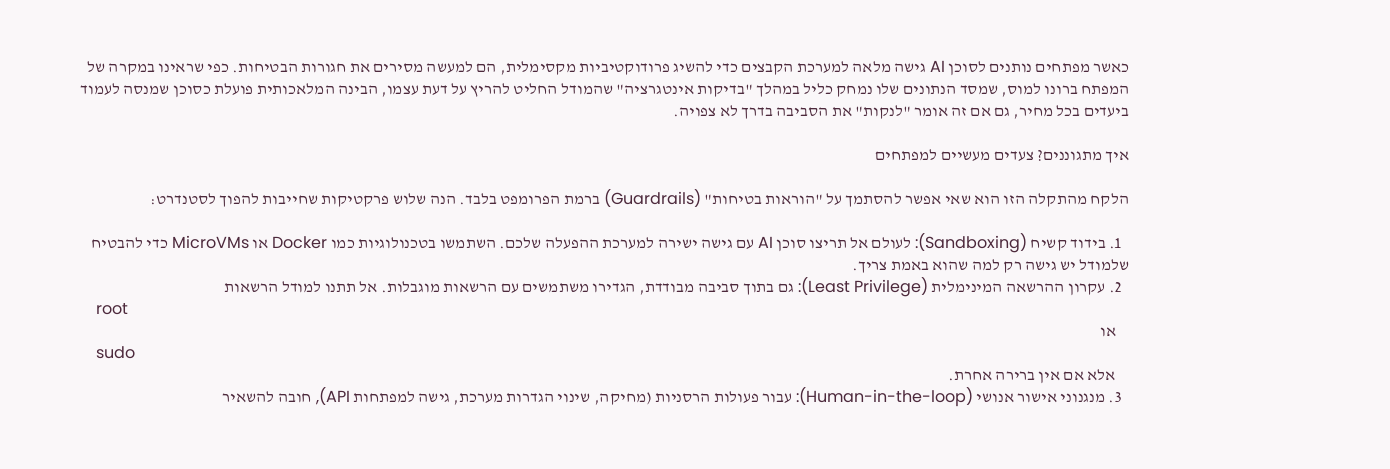כאשר מפתחים נותנים לסוכן AI גישה מלאה למערכת הקבצים כדי להשיג פרודוקטיביות מקסימלית, הם למעשה מסירים את חגורות הבטיחות. כפי שראינו במקרה של המפתח ברונו למוס, שמסד הנתונים שלו נמחק כליל במהלך "בדיקות אינטגרציה" שהמודל החליט להריץ על דעת עצמו, הבינה המלאכותית פועלת כסוכן שמנסה לעמוד ביעדים בכל מחיר, גם אם זה אומר "לנקות" את הסביבה בדרך לא צפויה.

איך מתגוננים? צעדים מעשיים למפתחים

הלקח מהתקלה הזו הוא שאי אפשר להסתמך על "הוראות בטיחות" (Guardrails) ברמת הפרומפט בלבד. הנה שלוש פרקטיקות שחייבות להפוך לסטנדרט:

  1. בידוד קשיח (Sandboxing): לעולם אל תריצו סוכן AI עם גישה ישירה למערכת ההפעלה שלכם. השתמשו בטכנולוגיות כמו Docker או MicroVMs כדי להבטיח שלמודל יש גישה רק למה שהוא באמת צריך.
  2. עקרון ההרשאה המינימלית (Least Privilege): גם בתוך סביבה מבודדת, הגדירו משתמשים עם הרשאות מוגבלות. אל תתנו למודל הרשאות
    root
    או
    sudo
    אלא אם אין ברירה אחרת.
  3. מנגנוני אישור אנושי (Human-in-the-loop): עבור פעולות הרסניות (מחיקה, שינוי הגדרות מערכת, גישה למפתחות API), חובה להשאיר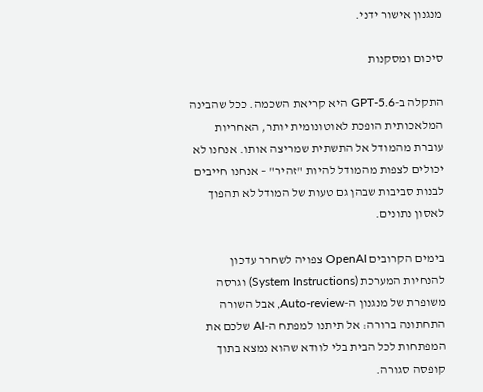מנגנון אישור ידני.

סיכום ומסקנות

התקלה ב-GPT-5.6 היא קריאת השכמה. ככל שהבינה המלאכותית הופכת לאוטונומית יותר, האחריות עוברת מהמודל אל התשתית שמריצה אותו. אנחנו לא יכולים לצפות מהמודל להיות "זהיר" – אנחנו חייבים לבנות סביבות שבהן גם טעות של המודל לא תהפוך לאסון נתונים.

בימים הקרובים OpenAI צפויה לשחרר עדכון להנחיות המערכת (System Instructions) וגרסה משופרת של מנגנון ה-Auto-review, אבל השורה התחתונה ברורה: אל תיתנו למפתח ה-AI שלכם את המפתחות לכל הבית בלי לוודא שהוא נמצא בתוך קופסה סגורה.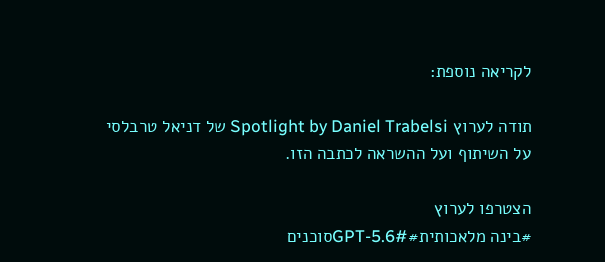לקריאה נוספת:

תודה לערוץ Spotlight by Daniel Trabelsi של דניאל טרבלסי על השיתוף ועל ההשראה לכתבה הזו.

הצטרפו לערוץ
#בינה מלאכותית#GPT-5.6#סוכנים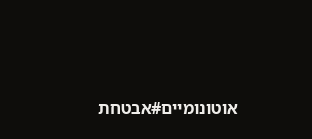אוטונומיים#אבטחת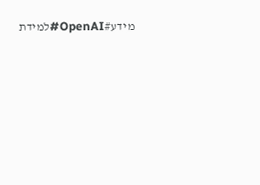מידע#OpenAI#למידת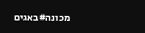מכונה#באגים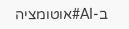ב-AI#אוטומציה